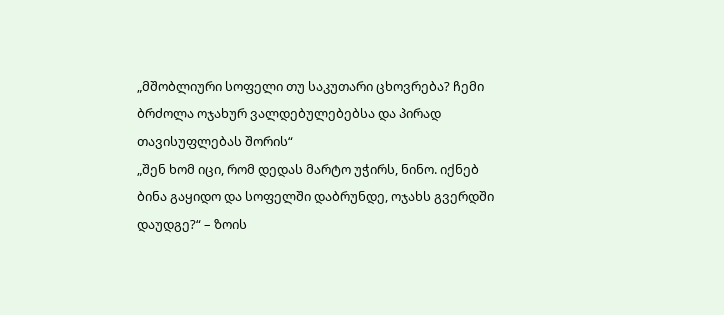„მშობლიური სოფელი თუ საკუთარი ცხოვრება? ჩემი ბრძოლა ოჯახურ ვალდებულებებსა და პირად თავისუფლებას შორის“
„შენ ხომ იცი, რომ დედას მარტო უჭირს, ნინო. იქნებ ბინა გაყიდო და სოფელში დაბრუნდე, ოჯახს გვერდში დაუდგე?“ – ზოის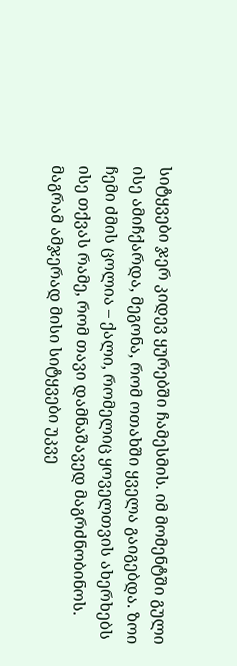სიტყვები ჯერ კიდევ ყურებში ჩამესმის. იმ მომენტში გული ისე ამიჩქარდა, მეგონა, რომ ოთახში ყველა გაიგებდა. ზოი ჩემი ძმის ცოლია – ქალი, რომელიც ყოველთვის ახერხებს ისე თქვას რამე, რომ თავი დამნაშავედ მაგრძნობინოს. მაგრამ ამჯერად მისი სიტყვები უკვე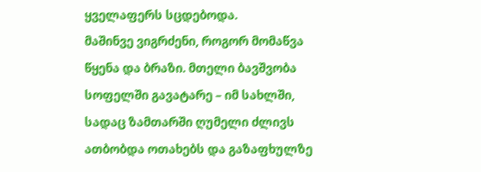ყველაფერს სცდებოდა.
მაშინვე ვიგრძენი, როგორ მომაწვა წყენა და ბრაზი. მთელი ბავშვობა სოფელში გავატარე – იმ სახლში, სადაც ზამთარში ღუმელი ძლივს ათბობდა ოთახებს და გაზაფხულზე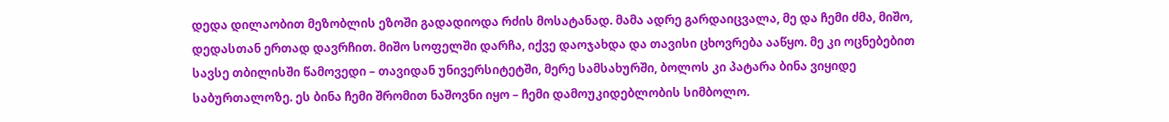დედა დილაობით მეზობლის ეზოში გადადიოდა რძის მოსატანად. მამა ადრე გარდაიცვალა, მე და ჩემი ძმა, მიშო, დედასთან ერთად დავრჩით. მიშო სოფელში დარჩა, იქვე დაოჯახდა და თავისი ცხოვრება ააწყო. მე კი ოცნებებით სავსე თბილისში წამოვედი – თავიდან უნივერსიტეტში, მერე სამსახურში, ბოლოს კი პატარა ბინა ვიყიდე საბურთალოზე. ეს ბინა ჩემი შრომით ნაშოვნი იყო – ჩემი დამოუკიდებლობის სიმბოლო.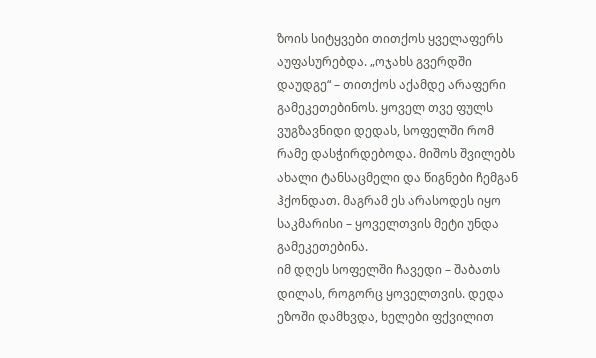ზოის სიტყვები თითქოს ყველაფერს აუფასურებდა. „ოჯახს გვერდში დაუდგე“ – თითქოს აქამდე არაფერი გამეკეთებინოს. ყოველ თვე ფულს ვუგზავნიდი დედას, სოფელში რომ რამე დასჭირდებოდა. მიშოს შვილებს ახალი ტანსაცმელი და წიგნები ჩემგან ჰქონდათ. მაგრამ ეს არასოდეს იყო საკმარისი – ყოველთვის მეტი უნდა გამეკეთებინა.
იმ დღეს სოფელში ჩავედი – შაბათს დილას, როგორც ყოველთვის. დედა ეზოში დამხვდა, ხელები ფქვილით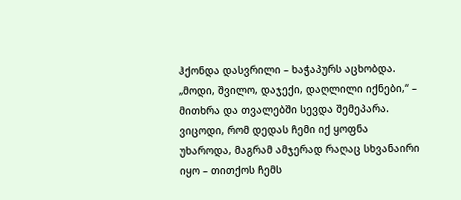ჰქონდა დასვრილი – ხაჭაპურს აცხობდა. „მოდი, შვილო, დაჯექი, დაღლილი იქნები,“ – მითხრა და თვალებში სევდა შემეპარა. ვიცოდი, რომ დედას ჩემი იქ ყოფნა უხაროდა, მაგრამ ამჯერად რაღაც სხვანაირი იყო – თითქოს ჩემს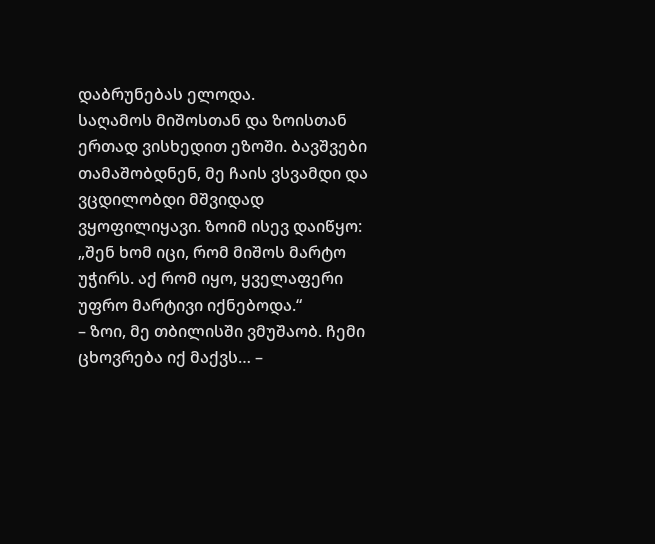დაბრუნებას ელოდა.
საღამოს მიშოსთან და ზოისთან ერთად ვისხედით ეზოში. ბავშვები თამაშობდნენ, მე ჩაის ვსვამდი და ვცდილობდი მშვიდად ვყოფილიყავი. ზოიმ ისევ დაიწყო: „შენ ხომ იცი, რომ მიშოს მარტო უჭირს. აქ რომ იყო, ყველაფერი უფრო მარტივი იქნებოდა.“
– ზოი, მე თბილისში ვმუშაობ. ჩემი ცხოვრება იქ მაქვს… –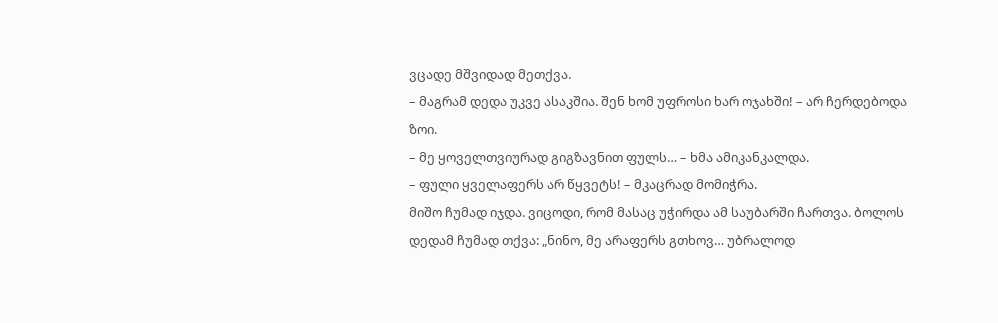ვცადე მშვიდად მეთქვა.
– მაგრამ დედა უკვე ასაკშია. შენ ხომ უფროსი ხარ ოჯახში! – არ ჩერდებოდა ზოი.
– მე ყოველთვიურად გიგზავნით ფულს… – ხმა ამიკანკალდა.
– ფული ყველაფერს არ წყვეტს! – მკაცრად მომიჭრა.
მიშო ჩუმად იჯდა. ვიცოდი, რომ მასაც უჭირდა ამ საუბარში ჩართვა. ბოლოს დედამ ჩუმად თქვა: „ნინო, მე არაფერს გთხოვ… უბრალოდ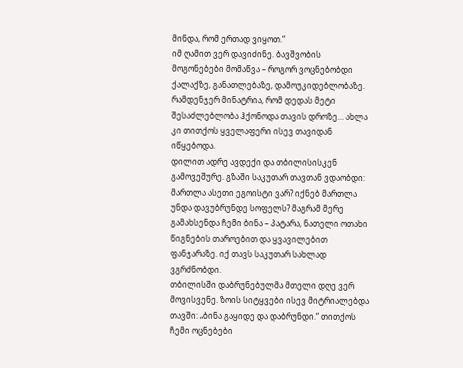მინდა, რომ ერთად ვიყოთ.“
იმ ღამით ვერ დავიძინე. ბავშვობის მოგონებები მომაწვა – როგორ ვოცნებობდი ქალაქზე, განათლებაზე, დამოუკიდებლობაზე. რამდენჯერ მინატრია, რომ დედას მეტი შესაძლებლობა ჰქონოდა თავის დროზე… ახლა კი თითქოს ყველაფერი ისევ თავიდან იწყებოდა.
დილით ადრე ავდექი და თბილისისკენ გამოვეშურე. გზაში საკუთარ თავთან ვდაობდი: მართლა ასეთი ეგოისტი ვარ? იქნებ მართლა უნდა დავუბრუნდე სოფელს? მაგრამ მერე გამახსენდა ჩემი ბინა – პატარა, ნათელი ოთახი წიგნების თაროებით და ყვავილებით ფანჯარაზე. იქ თავს საკუთარ სახლად ვგრძნობდი.
თბილისში დაბრუნებულმა მთელი დღე ვერ მოვისვენე. ზოის სიტყვები ისევ მიტრიალებდა თავში: „ბინა გაყიდე და დაბრუნდი.“ თითქოს ჩემი ოცნებები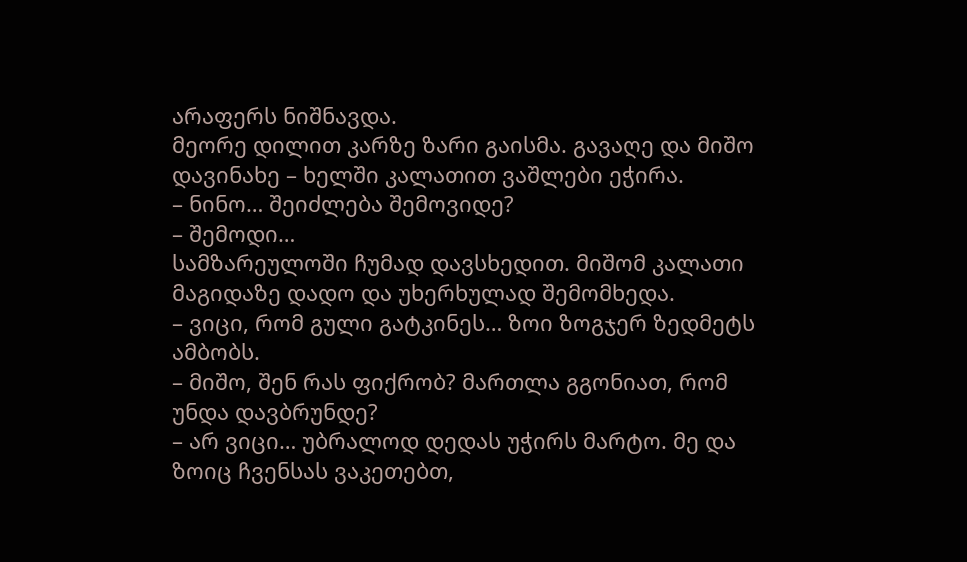არაფერს ნიშნავდა.
მეორე დილით კარზე ზარი გაისმა. გავაღე და მიშო დავინახე – ხელში კალათით ვაშლები ეჭირა.
– ნინო… შეიძლება შემოვიდე?
– შემოდი…
სამზარეულოში ჩუმად დავსხედით. მიშომ კალათი მაგიდაზე დადო და უხერხულად შემომხედა.
– ვიცი, რომ გული გატკინეს… ზოი ზოგჯერ ზედმეტს ამბობს.
– მიშო, შენ რას ფიქრობ? მართლა გგონიათ, რომ უნდა დავბრუნდე?
– არ ვიცი… უბრალოდ დედას უჭირს მარტო. მე და ზოიც ჩვენსას ვაკეთებთ,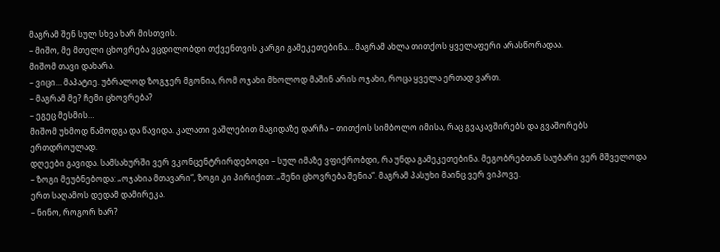მაგრამ შენ სულ სხვა ხარ მისთვის.
– მიშო, მე მთელი ცხოვრება ვცდილობდი თქვენთვის კარგი გამეკეთებინა… მაგრამ ახლა თითქოს ყველაფერი არასწორადაა.
მიშომ თავი დახარა.
– ვიცი… მაპატიე. უბრალოდ ზოგჯერ მგონია, რომ ოჯახი მხოლოდ მაშინ არის ოჯახი, როცა ყველა ერთად ვართ.
– მაგრამ მე? ჩემი ცხოვრება?
– ეგეც მესმის…
მიშომ უხმოდ წამოდგა და წავიდა. კალათი ვაშლებით მაგიდაზე დარჩა – თითქოს სიმბოლო იმისა, რაც გვაკავშირებს და გვაშორებს ერთდროულად.
დღეები გავიდა. სამსახურში ვერ ვკონცენტრირდებოდი – სულ იმაზე ვფიქრობდი, რა უნდა გამეკეთებინა. მეგობრებთან საუბარი ვერ მშველოდა – ზოგი მეუბნებოდა: „ოჯახია მთავარი“, ზოგი კი პირიქით: „შენი ცხოვრება შენია“. მაგრამ პასუხი მაინც ვერ ვიპოვე.
ერთ საღამოს დედამ დამირეკა.
– ნინო, როგორ ხარ?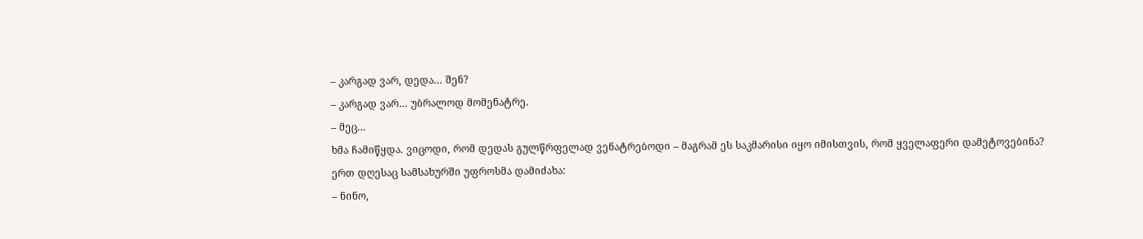– კარგად ვარ, დედა… შენ?
– კარგად ვარ… უბრალოდ მომენატრე.
– მეც…
ხმა ჩამიწყდა. ვიცოდი, რომ დედას გულწრფელად ვენატრებოდი – მაგრამ ეს საკმარისი იყო იმისთვის, რომ ყველაფერი დამეტოვებინა?
ერთ დღესაც სამსახურში უფროსმა დამიძახა:
– ნინო,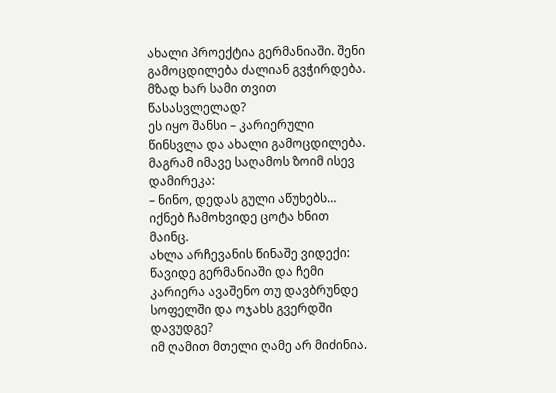ახალი პროექტია გერმანიაში. შენი გამოცდილება ძალიან გვჭირდება. მზად ხარ სამი თვით წასასვლელად?
ეს იყო შანსი – კარიერული წინსვლა და ახალი გამოცდილება. მაგრამ იმავე საღამოს ზოიმ ისევ დამირეკა:
– ნინო, დედას გული აწუხებს… იქნებ ჩამოხვიდე ცოტა ხნით მაინც.
ახლა არჩევანის წინაშე ვიდექი: წავიდე გერმანიაში და ჩემი კარიერა ავაშენო თუ დავბრუნდე სოფელში და ოჯახს გვერდში დავუდგე?
იმ ღამით მთელი ღამე არ მიძინია.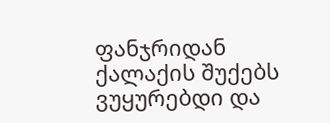ფანჯრიდან ქალაქის შუქებს ვუყურებდი და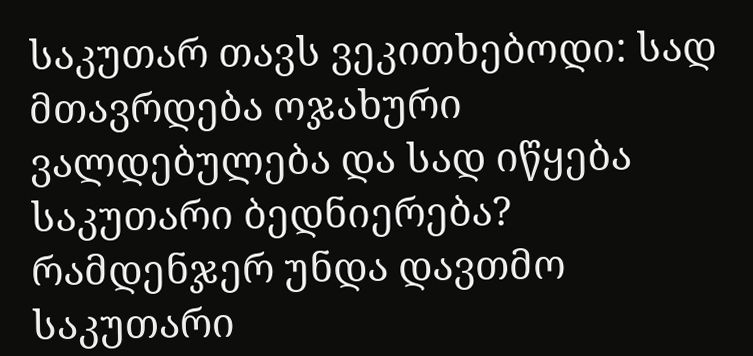საკუთარ თავს ვეკითხებოდი: სად მთავრდება ოჯახური ვალდებულება და სად იწყება საკუთარი ბედნიერება? რამდენჯერ უნდა დავთმო საკუთარი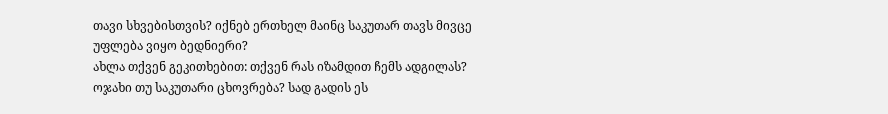თავი სხვებისთვის? იქნებ ერთხელ მაინც საკუთარ თავს მივცე უფლება ვიყო ბედნიერი?
ახლა თქვენ გეკითხებით: თქვენ რას იზამდით ჩემს ადგილას? ოჯახი თუ საკუთარი ცხოვრება? სად გადის ეს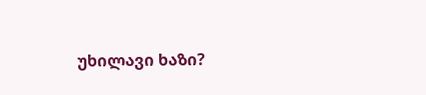უხილავი ხაზი?